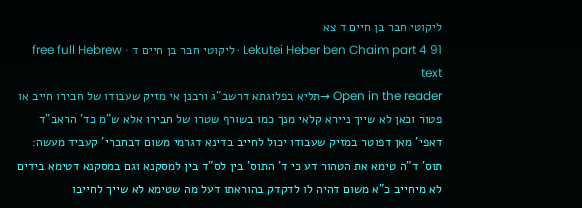ליקוטי חבר בן חיים ד צא
Lekutei Heber ben Chaim part 4 91 · ליקוטי חבר בן חיים ד · free full Hebrew text
Open in the reader →תליא בפלוגתא דרשב"ג ורבנן אי מזיק שעבודו של חבירו חייב או פטור וכאן לא שייך ניירא קלאי מנך כמו בשורף שטרו של חבירו אלא ש"מ כד' הראב"ד דאפי' מאן דפוטר במזיק שעבודו יכול לחייב בדינא דגרמי משום דבחברי' קעביד מעשה: תוס' ד"ה טימא את הטהור דע כי ד' התוס' בין לס"ד בין למסקנא וגם במסקנא דטימא בידים לא מיחייב כ"א משום דהיה לו לדקדק בהוראתו דעל מה שטימא לא שייך לחייבו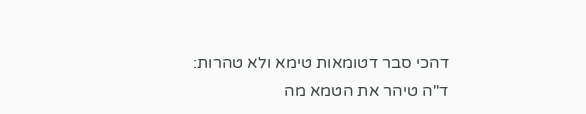דהכי סבר דטומאות טימא ולא טהרות: ד"ה טיהר את הטמא מה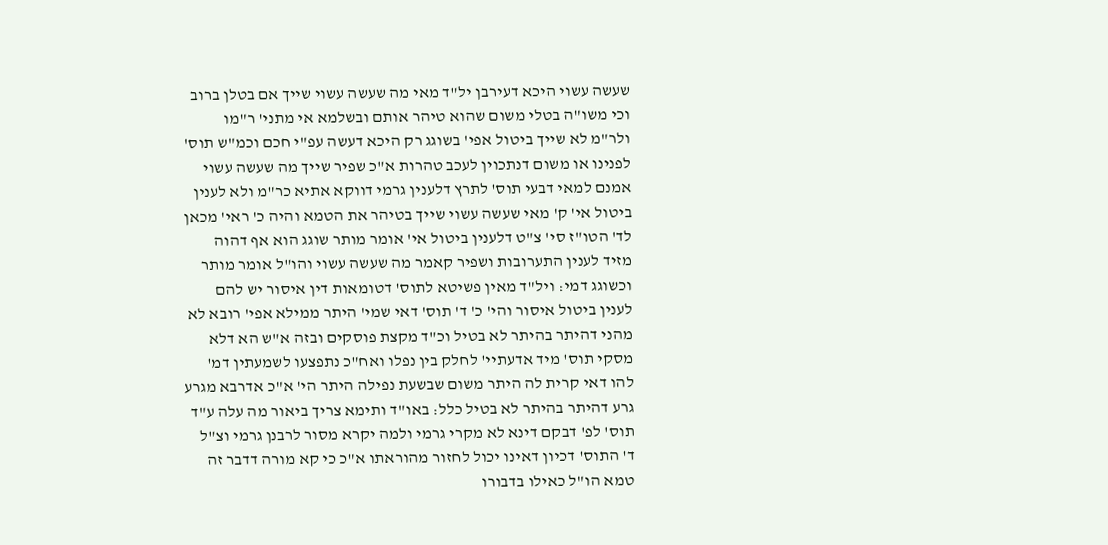שעשה עשוי היכא דעירבן יל"ד מאי מה שעשה עשוי שייך אם בטלן ברוב וכי משו"ה בטלי משום שהוא טיהר אותם ובשלמא אי מתני' ר"מו ולר"מ לא שייך ביטול אפי' בשוגג רק היכא דעשה עפ"י חכם וכמ"ש תוס' לפנינו או משום דנתכוין לעכב טהרות א"כ שפיר שייך מה שעשה עשוי אמנם למאי דבעי תוס' לתרץ דלענין גרמי דווקא אתיא כר"מ ולא לענין ביטול אי' ק' מאי שעשה עשוי שייך בטיהר את הטמא והיה כ' ראי' מכאן לד' הטו"ז סי' צ"ט דלענין ביטול אי' אומר מותר שוגג הוא אף דהוה מזיד לענין התערובות ושפיר קאמר מה שעשה עשוי והו"ל אומר מותר וכשוגג דמי: ויל"ד מאין פשיטא לתוס' דטומאות דין איסור יש להם לענין ביטול איסור והי' כ' ד' תוס' דאי שמי' היתר ממילא אפי' רובא לא מהני דהיתר בהיתר לא בטיל וכ"ד מקצת פוסקים ובזה א"ש הא דלא מסקי תוס' מיד אדעתיי' לחלק בין נפלו ואח"כ נתפצעו לשמעתין דמ' להו דאי קרית לה היתר משום שבשעת נפילה היתר הי' א"כ אדרבא מגרע גרע דהיתר בהיתר לא בטיל כלל: באו"ד ותימא צריך ביאור מה עלה ע"ד תוס' לפ' דבקם דינא לא מקרי גרמי ולמה יקרא מסור לרבנן גרמי וצ"ל ד' התוס' דכיון דאינו יכול לחזור מהוראתו א"כ כי קא מורה דדבר זה טמא הו"ל כאילו בדבורו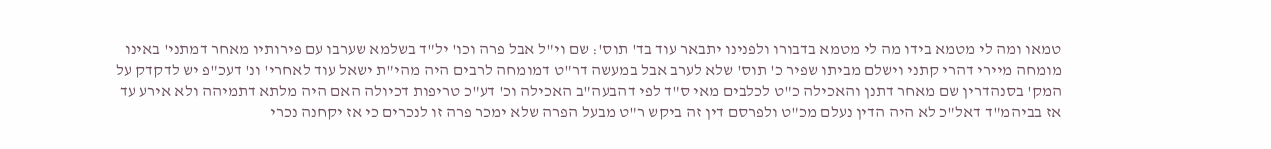טמאו ומה לי מטמא בידו מה לי מטמא בדבורו ולפנינו יתבאר עוד בד' תוס': שם וי"ל אבל פרה וכו' יל"ד בשלמא שערבו עם פירותיו מאחר דמתני' באינו מומחה מיירי דהרי קתני וישלם מביתו שפיר כ' תוס' שלא לערב אבל במעשה דר"ט דמומחה לרבים היה מהי"ת ישאל עוד לאחרי' ונ' דעכ"פ יש לדקדק על המק' בסנהדרין שם מאחר דתנן והאכילה כ"ט לכלבים מאי ס"ד לפי דהבעה"ב האכילה וכ' דע"כ טריפות דכיולה האם היה מלתא דתמיהה ולא אירע עד אז בביהמ"ד דאל"כ לא היה הדין נעלם מכ"ט ולפרסם דין זה ביקש ר"ט מבעל הפרה שלא ימכר פרה זו לנכרים כי אז יקחנה נכרי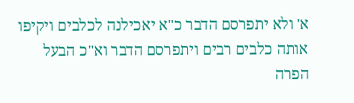א' ולא יתפרסם הדבר כ"א יאכילנה לכלבים ויקיפו אותה כלבים רבים ויתפרסם הדבר וא"כ הבעל הפרה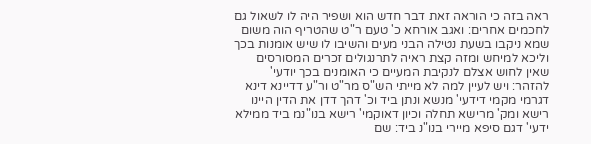ראה בזה כי הוראה זאת דבר חדש הוא ושפיר היה לו לשאול גם לחכמים אחרים: ואגב אורחא כ' טעם ר"ט שהטריף הוה משום שמא ניקבו בשעת נטילה הבני מעים והשיבו לו שיש אומנות בכך וליכא למיחש ומזה קצת ראיה לתרנגולים זכרים המסורסים שאין לחוש אצלם לנקיבת המעיים כי האומנים בכך יודעי' להזהר: ויש לעיין למה לא מייתי הש"ס מר"ט ור"ע דדיינא דינא דגרמי מקמי דידעי' מנשא ונתן ביד וכ' דהך דדן את הדין היינו רישא ומק' מרישא תחלה וכיון דאוקמי' רישא בנו"נמ ביד ממילא ידעי' דגם סיפא מיירי בנו"נ ביד: שם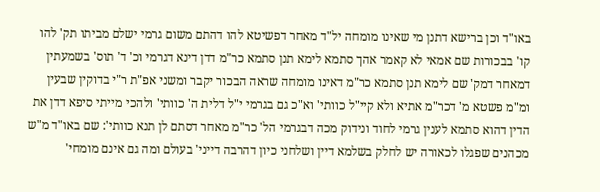באו"ד וכן ברישא דתנן מי שאינו מומחה יל"ד מאחר דפשיטא להו דהתם משום גרמי ישלם מביתו תק' להו קו' בבכורות שם אמאי לא קאמר אהך סתמא לימא תנן סתמא כר"מ דדן דינא דגרמי וכ' ד' תוס' בשמעתין דמאחר דמק' שם לימא תנן סתמא כר"מ דאינו מומחה שראה הבכור יקבר ומשני אפ"ת ר"י בדוקין שבעין ומ"מ פשטא מ' דכר"מ אתיא ולא קיי"ל כוותי' וא"כ גם בגרמי י"ל דלית ה' כוותי' ולהכי מייתי סיפא דדן את הדין דהוא סתמא לענין גרמי לחוד ונידוק מכה דבגרמי הל' כר"מ מאחר דסתם לן תנא כוותי': שם באו"ד מ"ש מכהנים שפגלו לכאורה יש לחלק בשלמא דיין ושלחני כיון דהרבה דייני' בעולם ומה גם אינם מומחי'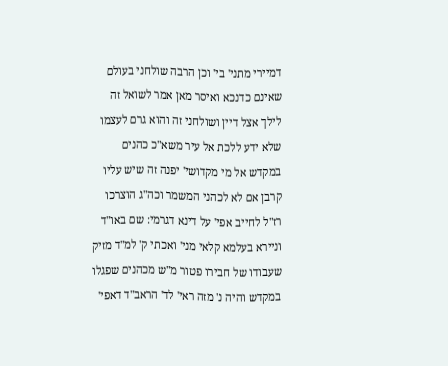דמיירי מתני' בי' וכן הרבה שולחני בעולם שאינם כדנכא ואיסר מאן אמר לשואל זה לילך אצל דיין ושולחני זה והוא גרם לעצמו שלא ידע ללכת אל עיר משא"כ כהנים במקדש אל מי מקדושי' יפנה זה שיש עליו קרבן אם לא לכהני המשמר וכה"ג הוצרכו רז"ל לחייב אפי' על דינא דגרמי: שם באו"ד וניירא בעלמא קלאי מני' ואכתי ק' למ"ד מזיק שעבודו של חבירו פטור מ"ש מכהנים שפגלו במקדש והיה נ' מזה ראי' לד' הראב"ד דאפי'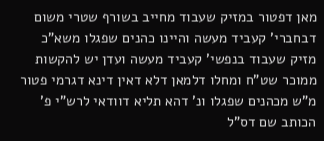מאן דפטור במזיק שעבוד מחייב בשורף שטרי משום דבחברי' קעביד מעשה והיינו כהנים שפגלו משא"כ מזיק שעבוד בנפשי' קעביד מעשה ועדן יש להקשות ממוכר שט"ח ומחלו דלמאן דלא דאין דינא דגרמי פטור מ"ש מכהנים שפגלו ונ' דהא תליא דוודאי לרש"י פ' הכותב שם דס"ל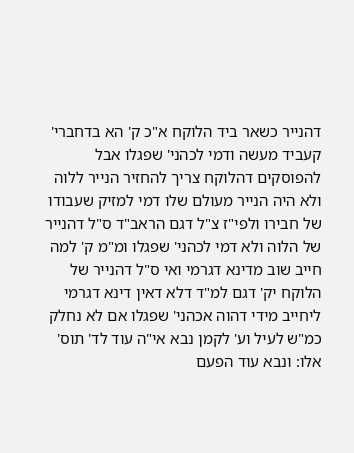דהנייר כשאר ביד הלוקח א"כ ק' הא בדחברי' קעביד מעשה ודמי לכהני' שפגלו אבל להפוסקים דהלוקח צריך להחזיר הנייר ללוה ולא היה הנייר מעולם שלו דמי למזיק שעבודו של חבירו ולפי"ז צ"ל דגם הראב"ד ס"ל דהנייר של הלוה ולא דמי לכהני' שפגלו ומ"מ ק' למה חייב שוב מדינא דגרמי ואי ס"ל דהנייר של הלוקח יק' דגם למ"ד דלא דאין דינא דגרמי ליחייב מידי דהוה אכהני' שפגלו אם לא נחלק כמ"ש לעיל וע' לקמן נבא אי"ה עוד לד' תוס' אלו: ונבא עוד הפעם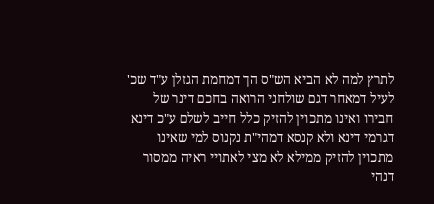לתרץ למה לא הביא הש"ס הך דמחמת הגזלן ע"ד שכ' לעיל דמאחר דגם שולחני הרואה בחכם דינר של חבירו ואינו מתכוין להזיק כלל חייב לשלם ע"כ דינא דגרמי דינא ולא קנסא דמהי"ת נקנוס למי שאינו מתכוין להזיק ממילא לא מצי לאתויי ראיה ממסור דנהי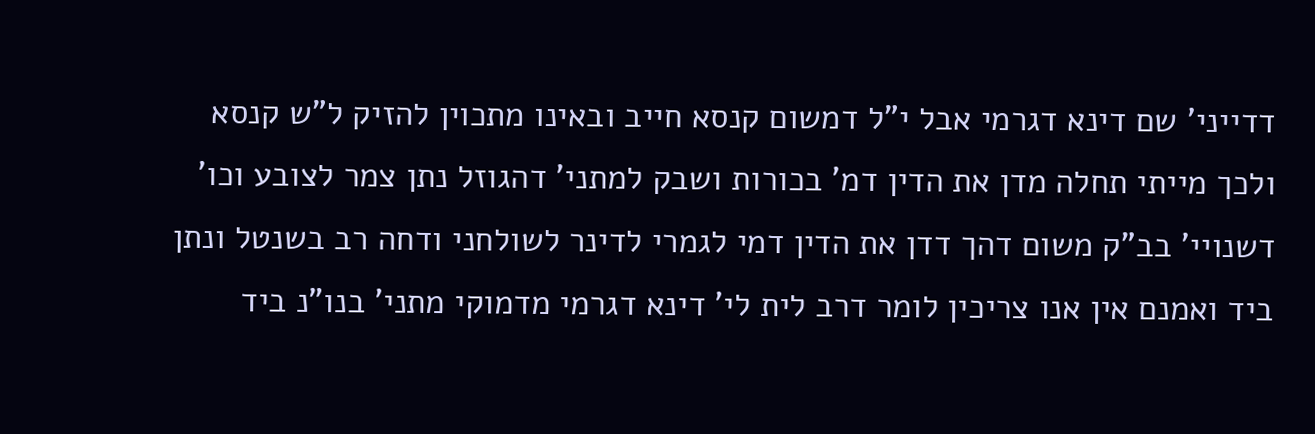דדייני' שם דינא דגרמי אבל י"ל דמשום קנסא חייב ובאינו מתכוין להזיק ל"ש קנסא ולכך מייתי תחלה מדן את הדין דמ' בכורות ושבק למתני' דהגוזל נתן צמר לצובע וכו' דשנויי' בב"ק משום דהך דדן את הדין דמי לגמרי לדינר לשולחני ודחה רב בשנטל ונתן ביד ואמנם אין אנו צריכין לומר דרב לית לי' דינא דגרמי מדמוקי מתני' בנו"נ ביד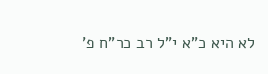לא היא כ"א י"ל רב כר"ח פ'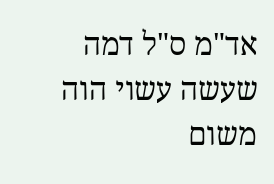אד"מ ס"ל דמה שעשה עשוי הוה משום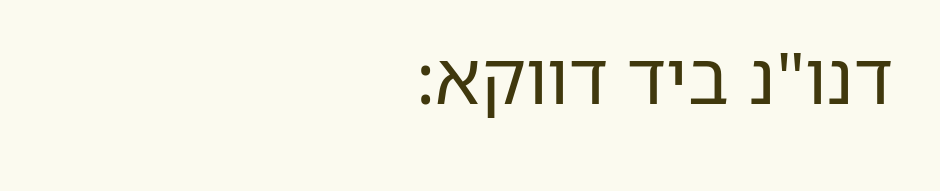דנו"נ ביד דווקא: